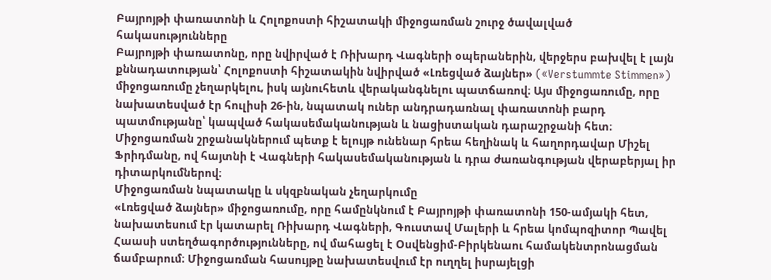Բայրոյթի փառատոնի և Հոլոքոստի հիշատակի միջոցառման շուրջ ծավալված հակասությունները
Բայրոյթի փառատոնը, որը նվիրված է Ռիխարդ Վագների օպերաներին, վերջերս բախվել է լայն քննադատության՝ Հոլոքոստի հիշատակին նվիրված «Լռեցված ձայներ» («Verstummte Stimmen») միջոցառումը չեղարկելու, իսկ այնուհետև վերականգնելու պատճառով։ Այս միջոցառումը, որը նախատեսված էր հուլիսի 26-ին, նպատակ ուներ անդրադառնալ փառատոնի բարդ պատմությանը՝ կապված հակասեմականության և նացիստական դարաշրջանի հետ։ Միջոցառման շրջանակներում պետք է ելույթ ունենար հրեա հեղինակ և հաղորդավար Միշել Ֆրիդմանը, ով հայտնի է Վագների հակասեմականության և դրա ժառանգության վերաբերյալ իր դիտարկումներով։
Միջոցառման նպատակը և սկզբնական չեղարկումը
«Լռեցված ձայներ» միջոցառումը, որը համընկնում է Բայրոյթի փառատոնի 150-ամյակի հետ, նախատեսում էր կատարել Ռիխարդ Վագների, Գուստավ Մալերի և հրեա կոմպոզիտոր Պավել Հաասի ստեղծագործությունները, ով մահացել է Օսվենցիմ-Բիրկենաու համակենտրոնացման ճամբարում։ Միջոցառման հասույթը նախատեսվում էր ուղղել իսրայելցի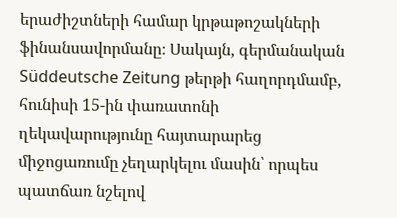երաժիշտների համար կրթաթոշակների ֆինանսավորմանը։ Սակայն, գերմանական Süddeutsche Zeitung թերթի հաղորդմամբ, հունիսի 15-ին փառատոնի ղեկավարությունը հայտարարեց միջոցառումը չեղարկելու մասին՝ որպես պատճառ նշելով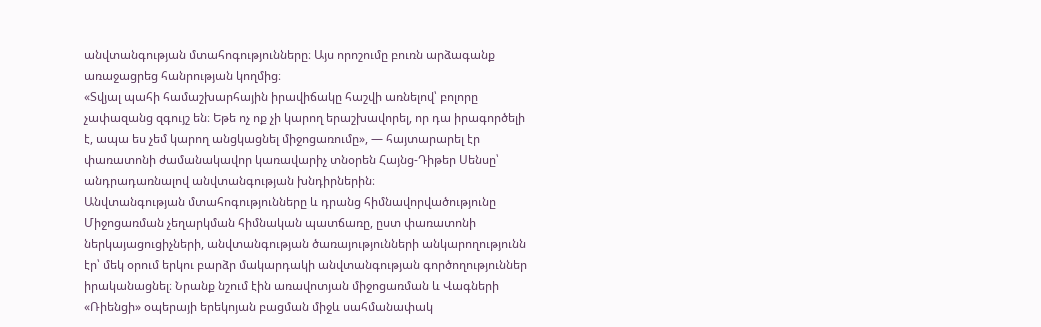անվտանգության մտահոգությունները։ Այս որոշումը բուռն արձագանք առաջացրեց հանրության կողմից։
«Տվյալ պահի համաշխարհային իրավիճակը հաշվի առնելով՝ բոլորը չափազանց զգույշ են։ Եթե ոչ ոք չի կարող երաշխավորել, որ դա իրագործելի է, ապա ես չեմ կարող անցկացնել միջոցառումը», — հայտարարել էր փառատոնի ժամանակավոր կառավարիչ տնօրեն Հայնց-Դիթեր Սենսը՝ անդրադառնալով անվտանգության խնդիրներին։
Անվտանգության մտահոգությունները և դրանց հիմնավորվածությունը
Միջոցառման չեղարկման հիմնական պատճառը, ըստ փառատոնի ներկայացուցիչների, անվտանգության ծառայությունների անկարողությունն էր՝ մեկ օրում երկու բարձր մակարդակի անվտանգության գործողություններ իրականացնել։ Նրանք նշում էին առավոտյան միջոցառման և Վագների «Ռիենցի» օպերայի երեկոյան բացման միջև սահմանափակ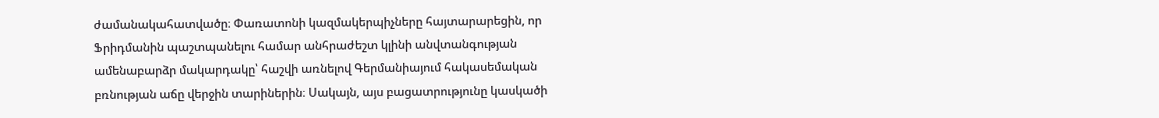ժամանակահատվածը։ Փառատոնի կազմակերպիչները հայտարարեցին, որ Ֆրիդմանին պաշտպանելու համար անհրաժեշտ կլինի անվտանգության ամենաբարձր մակարդակը՝ հաշվի առնելով Գերմանիայում հակասեմական բռնության աճը վերջին տարիներին։ Սակայն, այս բացատրությունը կասկածի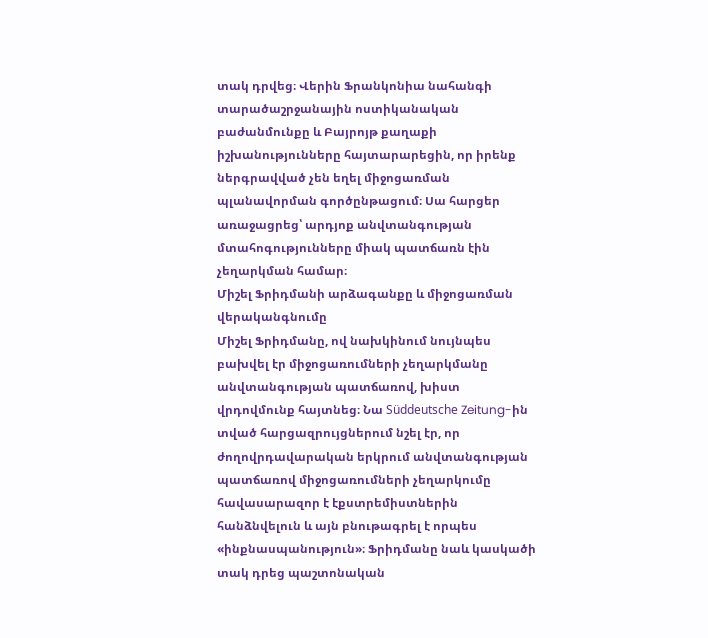տակ դրվեց։ Վերին Ֆրանկոնիա նահանգի տարածաշրջանային ոստիկանական բաժանմունքը և Բայրոյթ քաղաքի իշխանությունները հայտարարեցին, որ իրենք ներգրավված չեն եղել միջոցառման պլանավորման գործընթացում։ Սա հարցեր առաջացրեց՝ արդյոք անվտանգության մտահոգությունները միակ պատճառն էին չեղարկման համար։
Միշել Ֆրիդմանի արձագանքը և միջոցառման վերականգնումը
Միշել Ֆրիդմանը, ով նախկինում նույնպես բախվել էր միջոցառումների չեղարկմանը անվտանգության պատճառով, խիստ վրդովմունք հայտնեց։ Նա Süddeutsche Zeitung-ին տված հարցազրույցներում նշել էր, որ ժողովրդավարական երկրում անվտանգության պատճառով միջոցառումների չեղարկումը հավասարազոր է էքստրեմիստներին հանձնվելուն և այն բնութագրել է որպես «ինքնասպանություն»։ Ֆրիդմանը նաև կասկածի տակ դրեց պաշտոնական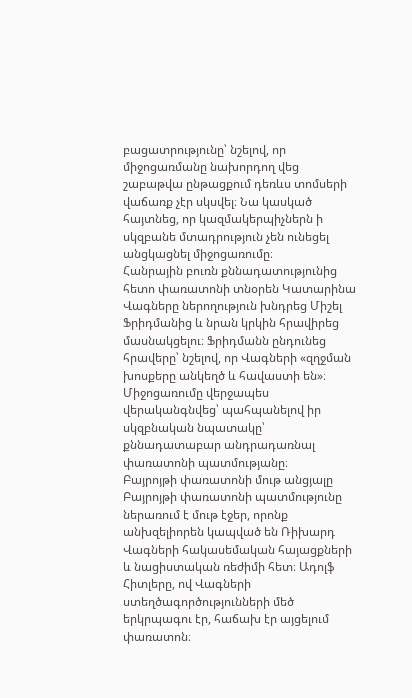բացատրությունը՝ նշելով, որ միջոցառմանը նախորդող վեց շաբաթվա ընթացքում դեռևս տոմսերի վաճառք չէր սկսվել։ Նա կասկած հայտնեց, որ կազմակերպիչներն ի սկզբանե մտադրություն չեն ունեցել անցկացնել միջոցառումը։
Հանրային բուռն քննադատությունից հետո փառատոնի տնօրեն Կատարինա Վագները ներողություն խնդրեց Միշել Ֆրիդմանից և նրան կրկին հրավիրեց մասնակցելու։ Ֆրիդմանն ընդունեց հրավերը՝ նշելով, որ Վագների «զղջման խոսքերը անկեղծ և հավաստի են»։ Միջոցառումը վերջապես վերականգնվեց՝ պահպանելով իր սկզբնական նպատակը՝ քննադատաբար անդրադառնալ փառատոնի պատմությանը։
Բայրոյթի փառատոնի մութ անցյալը
Բայրոյթի փառատոնի պատմությունը ներառում է մութ էջեր, որոնք անխզելիորեն կապված են Ռիխարդ Վագների հակասեմական հայացքների և նացիստական ռեժիմի հետ։ Ադոլֆ Հիտլերը, ով Վագների ստեղծագործությունների մեծ երկրպագու էր, հաճախ էր այցելում փառատոն։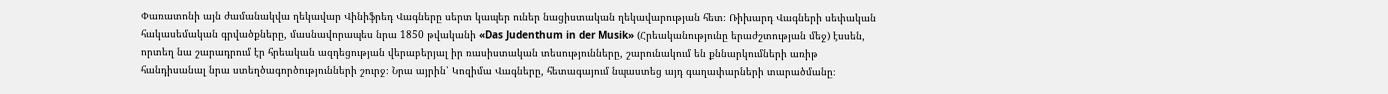Փառատոնի այն ժամանակվա ղեկավար Վինիֆրեդ Վագները սերտ կապեր ուներ նացիստական ղեկավարության հետ։ Ռիխարդ Վագների սեփական հակասեմական գրվածքները, մասնավորապես նրա 1850 թվականի «Das Judenthum in der Musik» (Հրեականությունը երաժշտության մեջ) էսսեն, որտեղ նա շարադրում էր հրեական ազդեցության վերաբերյալ իր ռասիստական տեսությունները, շարունակում են քննարկումների առիթ հանդիսանալ նրա ստեղծագործությունների շուրջ։ Նրա այրին՝ Կոզիմա Վագները, հետագայում նպաստեց այդ գաղափարների տարածմանը։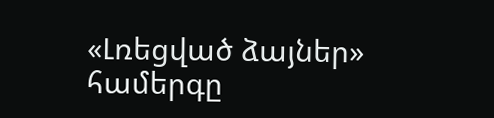«Լռեցված ձայներ» համերգը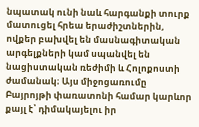նպատակ ունի նաև հարգանքի տուրք մատուցել հրեա երաժիշտներին, ովքեր բախվել են մասնագիտական արգելքների կամ սպանվել են նացիստական ռեժիմի և Հոլոքոստի ժամանակ։ Այս միջոցառումը Բայրոյթի փառատոնի համար կարևոր քայլ է՝ դիմակայելու իր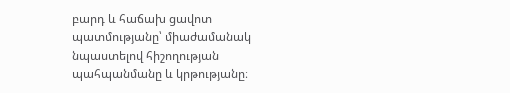բարդ և հաճախ ցավոտ պատմությանը՝ միաժամանակ նպաստելով հիշողության պահպանմանը և կրթությանը։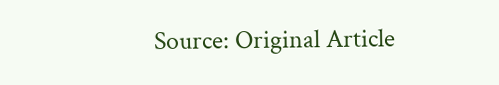Source: Original Article